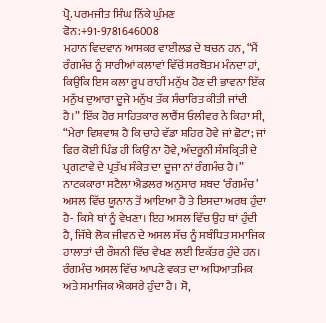ਪ੍ਰੋ. ਪਰਮਜੀਤ ਸਿੰਘ ਨਿੱਕੇ ਘੁੰਮਣ
ਫੋਨ:+91-9781646008
ਮਹਾਨ ਵਿਦਵਾਨ ਆਸਕਰ ਵਾਈਲਡ ਦੇ ਬਚਨ ਹਨ, “ਮੈਂ ਰੰਗਮੰਚ ਨੂੰ ਸਾਰੀਆਂ ਕਲਾਵਾਂ ਵਿੱਚੋਂ ਸਰਬੋਤਮ ਮੰਨਦਾ ਹਾਂ, ਕਿਉਂਕਿ ਇਸ ਕਲਾ ਰੂਪ ਰਾਹੀਂ ਮਨੁੱਖ ਹੋਣ ਦੀ ਭਾਵਨਾ ਇੱਕ ਮਨੁੱਖ ਦੁਆਰਾ ਦੂਜੇ ਮਨੁੱਖ ਤੱਕ ਸੰਚਾਰਿਤ ਕੀਤੀ ਜਾਂਦੀ ਹੈ।” ਇੱਕ ਹੋਰ ਸਾਹਿਤਕਾਰ ਲਾਰੈਂਸ ਓਲੀਵਰ ਨੇ ਕਿਹਾ ਸੀ, “ਮੇਰਾ ਵਿਸ਼ਵਾਸ਼ ਹੈ ਕਿ ਚਾਹੇ ਵੱਡਾ ਸ਼ਹਿਰ ਹੋਵੇ ਜਾਂ ਛੋਟਾ; ਜਾਂ ਫਿਰ ਕੋਈ ਪਿੰਡ ਹੀ ਕਿਉਂ ਨਾ ਹੋਵੇ, ਅੰਦਰੂਨੀ ਸੰਸਕ੍ਰਿਤੀ ਦੇ ਪ੍ਰਗਟਾਵੇ ਦੇ ਪ੍ਰਤੱਖ ਸੰਕੇਤ ਦਾ ਦੂਜਾ ਨਾਂ ਰੰਗਮੰਚ ਹੈ।”
ਨਾਟਕਕਾਰਾ ਸਟੈਲਾ ਐਡਲਰ ਅਨੁਸਾਰ ਸ਼ਬਦ ‘ਰੰਗਮੰਚ’ ਅਸਲ ਵਿੱਚ ਯੂਨਾਨ ਤੋਂ ਆਇਆ ਹੈ ਤੇ ਇਸਦਾ ਅਰਥ ਹੁੰਦਾ ਹੈ- ਕਿਸੇ ਥਾਂ ਨੂੰ ਵੇਖਣਾ। ਇਹ ਅਸਲ ਵਿੱਚ ਉਹ ਥਾਂ ਹੁੰਦੀ ਹੈ, ਜਿੱਥੇ ਲੋਕ ਜੀਵਨ ਦੇ ਅਸਲ ਸੱਚ ਨੂੰ ਸਬੰਧਿਤ ਸਮਾਜਿਕ ਹਾਲਾਤਾਂ ਦੀ ਰੌਸ਼ਨੀ ਵਿੱਚ ਵੇਖਣ ਲਈ ਇਕੱਤਰ ਹੁੰਦੇ ਹਨ। ਰੰਗਮੰਚ ਅਸਲ ਵਿੱਚ ਆਪਣੇ ਵਕਤ ਦਾ ਅਧਿਆਤਮਿਕ ਅਤੇ ਸਮਾਜਿਕ ਐਕਸਰੇ ਹੁੰਦਾ ਹੈ। ਸੋ,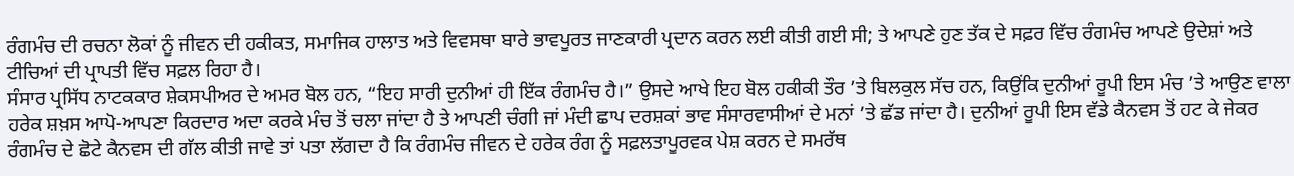ਰੰਗਮੰਚ ਦੀ ਰਚਨਾ ਲੋਕਾਂ ਨੂੰ ਜੀਵਨ ਦੀ ਹਕੀਕਤ, ਸਮਾਜਿਕ ਹਾਲਾਤ ਅਤੇ ਵਿਵਸਥਾ ਬਾਰੇ ਭਾਵਪੂਰਤ ਜਾਣਕਾਰੀ ਪ੍ਰਦਾਨ ਕਰਨ ਲਈ ਕੀਤੀ ਗਈ ਸੀ; ਤੇ ਆਪਣੇ ਹੁਣ ਤੱਕ ਦੇ ਸਫ਼ਰ ਵਿੱਚ ਰੰਗਮੰਚ ਆਪਣੇ ਉਦੇਸ਼ਾਂ ਅਤੇ ਟੀਚਿਆਂ ਦੀ ਪ੍ਰਾਪਤੀ ਵਿੱਚ ਸਫ਼ਲ ਰਿਹਾ ਹੈ।
ਸੰਸਾਰ ਪ੍ਰਸਿੱਧ ਨਾਟਕਕਾਰ ਸ਼ੇਕਸਪੀਅਰ ਦੇ ਅਮਰ ਬੋਲ ਹਨ, “ਇਹ ਸਾਰੀ ਦੁਨੀਆਂ ਹੀ ਇੱਕ ਰੰਗਮੰਚ ਹੈ।” ਉਸਦੇ ਆਖੇ ਇਹ ਬੋਲ ਹਕੀਕੀ ਤੌਰ ’ਤੇ ਬਿਲਕੁਲ ਸੱਚ ਹਨ, ਕਿਉਂਕਿ ਦੁਨੀਆਂ ਰੂਪੀ ਇਸ ਮੰਚ ’ਤੇ ਆਉਣ ਵਾਲਾ ਹਰੇਕ ਸ਼ਖ਼ਸ ਆਪੋ-ਆਪਣਾ ਕਿਰਦਾਰ ਅਦਾ ਕਰਕੇ ਮੰਚ ਤੋਂ ਚਲਾ ਜਾਂਦਾ ਹੈ ਤੇ ਆਪਣੀ ਚੰਗੀ ਜਾਂ ਮੰਦੀ ਛਾਪ ਦਰਸ਼ਕਾਂ ਭਾਵ ਸੰਸਾਰਵਾਸੀਆਂ ਦੇ ਮਨਾਂ ’ਤੇ ਛੱਡ ਜਾਂਦਾ ਹੈ। ਦੁਨੀਆਂ ਰੂਪੀ ਇਸ ਵੱਡੇ ਕੈਨਵਸ ਤੋਂ ਹਟ ਕੇ ਜੇਕਰ ਰੰਗਮੰਚ ਦੇ ਛੋਟੇ ਕੈਨਵਸ ਦੀ ਗੱਲ ਕੀਤੀ ਜਾਵੇ ਤਾਂ ਪਤਾ ਲੱਗਦਾ ਹੈ ਕਿ ਰੰਗਮੰਚ ਜੀਵਨ ਦੇ ਹਰੇਕ ਰੰਗ ਨੂੰ ਸਫ਼ਲਤਾਪੂਰਵਕ ਪੇਸ਼ ਕਰਨ ਦੇ ਸਮਰੱਥ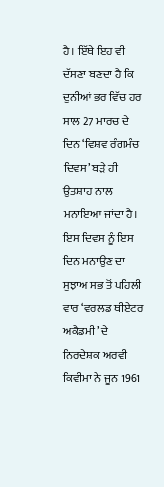ਹੈ। ਇੱਥੇ ਇਹ ਵੀ ਦੱਸਣਾ ਬਣਦਾ ਹੈ ਕਿ ਦੁਨੀਆਂ ਭਰ ਵਿੱਚ ਹਰ ਸਾਲ 27 ਮਾਰਚ ਦੇ ਦਿਨ ‘ਵਿਸ਼ਵ ਰੰਗਮੰਚ ਦਿਵਸ’ ਬੜੇ ਹੀ ਉਤਸ਼ਾਹ ਨਾਲ ਮਨਾਇਆ ਜਾਂਦਾ ਹੈ। ਇਸ ਦਿਵਸ ਨੂੰ ਇਸ ਦਿਨ ਮਨਾਉਣ ਦਾ ਸੁਝਾਅ ਸਭ ਤੋਂ ਪਹਿਲੀ ਵਾਰ ‘ਵਰਲਡ ਥੀਏਟਰ ਅਕੈਡਮੀ’ ਦੇ ਨਿਰਦੇਸ਼ਕ ਅਰਵੀ ਕਿਵੀਮਾ ਨੇ ਜੂਨ 1961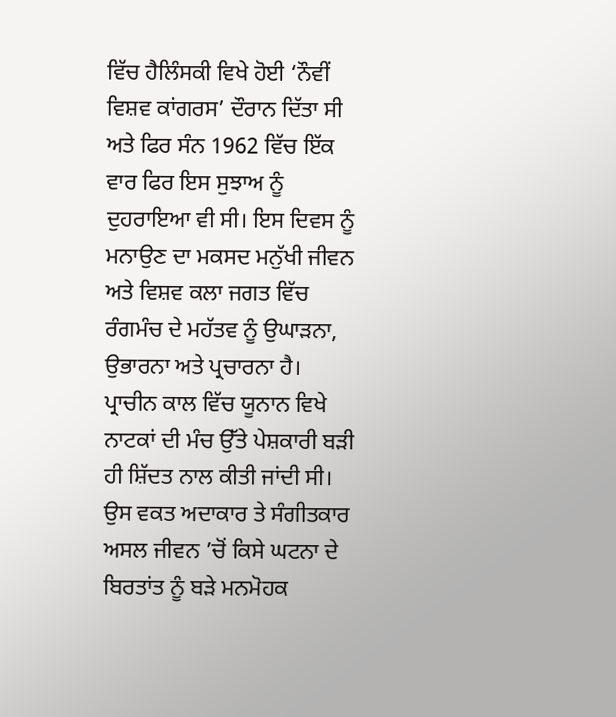ਵਿੱਚ ਹੈਲਿੰਸਕੀ ਵਿਖੇ ਹੋਈ ‘ਨੌਵੀਂ ਵਿਸ਼ਵ ਕਾਂਗਰਸ’ ਦੌਰਾਨ ਦਿੱਤਾ ਸੀ ਅਤੇ ਫਿਰ ਸੰਨ 1962 ਵਿੱਚ ਇੱਕ ਵਾਰ ਫਿਰ ਇਸ ਸੁਝਾਅ ਨੂੰ ਦੁਹਰਾਇਆ ਵੀ ਸੀ। ਇਸ ਦਿਵਸ ਨੂੰ ਮਨਾਉਣ ਦਾ ਮਕਸਦ ਮਨੁੱਖੀ ਜੀਵਨ ਅਤੇ ਵਿਸ਼ਵ ਕਲਾ ਜਗਤ ਵਿੱਚ ਰੰਗਮੰਚ ਦੇ ਮਹੱਤਵ ਨੂੰ ਉਘਾੜਨਾ, ਉਭਾਰਨਾ ਅਤੇ ਪ੍ਰਚਾਰਨਾ ਹੈ।
ਪ੍ਰਾਚੀਨ ਕਾਲ ਵਿੱਚ ਯੂਨਾਨ ਵਿਖੇ ਨਾਟਕਾਂ ਦੀ ਮੰਚ ਉੱਤੇ ਪੇਸ਼ਕਾਰੀ ਬੜੀ ਹੀ ਸ਼ਿੱਦਤ ਨਾਲ ਕੀਤੀ ਜਾਂਦੀ ਸੀ। ਉਸ ਵਕਤ ਅਦਾਕਾਰ ਤੇ ਸੰਗੀਤਕਾਰ ਅਸਲ ਜੀਵਨ ’ਚੋਂ ਕਿਸੇ ਘਟਨਾ ਦੇ ਬਿਰਤਾਂਤ ਨੂੰ ਬੜੇ ਮਨਮੋਹਕ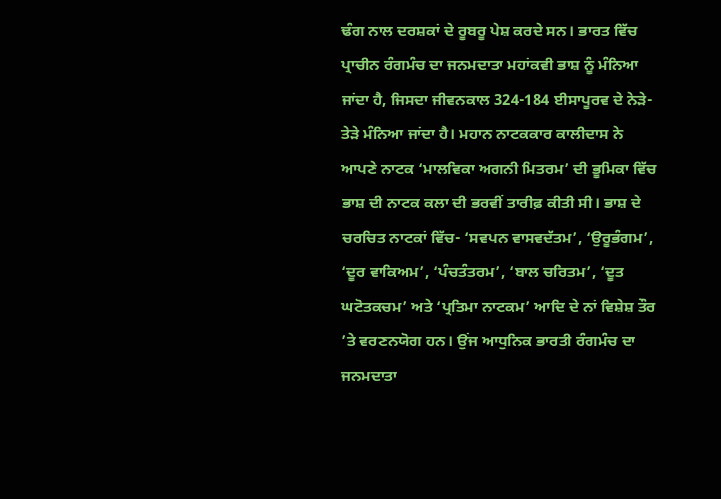ਢੰਗ ਨਾਲ ਦਰਸ਼ਕਾਂ ਦੇ ਰੂਬਰੂ ਪੇਸ਼ ਕਰਦੇ ਸਨ। ਭਾਰਤ ਵਿੱਚ ਪ੍ਰਾਚੀਨ ਰੰਗਮੰਚ ਦਾ ਜਨਮਦਾਤਾ ਮਹਾਂਕਵੀ ਭਾਸ਼ ਨੂੰ ਮੰਨਿਆ ਜਾਂਦਾ ਹੈ, ਜਿਸਦਾ ਜੀਵਨਕਾਲ 324-184 ਈਸਾਪੂਰਵ ਦੇ ਨੇੜੇ-ਤੇੜੇ ਮੰਨਿਆ ਜਾਂਦਾ ਹੈ। ਮਹਾਨ ਨਾਟਕਕਾਰ ਕਾਲੀਦਾਸ ਨੇ ਆਪਣੇ ਨਾਟਕ ‘ਮਾਲਵਿਕਾ ਅਗਨੀ ਮਿਤਰਮ’ ਦੀ ਭੂਮਿਕਾ ਵਿੱਚ ਭਾਸ਼ ਦੀ ਨਾਟਕ ਕਲਾ ਦੀ ਭਰਵੀਂ ਤਾਰੀਫ਼ ਕੀਤੀ ਸੀ। ਭਾਸ਼ ਦੇ ਚਰਚਿਤ ਨਾਟਕਾਂ ਵਿੱਚ- ‘ਸਵਪਨ ਵਾਸਵਦੱਤਮ’, ‘ਉਰੂਭੰਗਮ’, ‘ਦੂਰ ਵਾਕਿਅਮ’, ‘ਪੰਚਤੰਤਰਮ’, ‘ਬਾਲ ਚਰਿਤਮ’, ‘ਦੂਤ ਘਟੋਤਕਚਮ’ ਅਤੇ ‘ਪ੍ਰਤਿਮਾ ਨਾਟਕਮ’ ਆਦਿ ਦੇ ਨਾਂ ਵਿਸ਼ੇਸ਼ ਤੌਰ ’ਤੇ ਵਰਣਨਯੋਗ ਹਨ। ਉਂਜ ਆਧੁਨਿਕ ਭਾਰਤੀ ਰੰਗਮੰਚ ਦਾ ਜਨਮਦਾਤਾ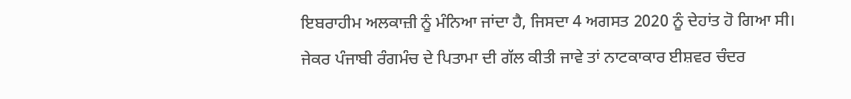ਇਬਰਾਹੀਮ ਅਲਕਾਜ਼ੀ ਨੂੰ ਮੰਨਿਆ ਜਾਂਦਾ ਹੈ, ਜਿਸਦਾ 4 ਅਗਸਤ 2020 ਨੂੰ ਦੇਹਾਂਤ ਹੋ ਗਿਆ ਸੀ।
ਜੇਕਰ ਪੰਜਾਬੀ ਰੰਗਮੰਚ ਦੇ ਪਿਤਾਮਾ ਦੀ ਗੱਲ ਕੀਤੀ ਜਾਵੇ ਤਾਂ ਨਾਟਕਾਕਾਰ ਈਸ਼ਵਰ ਚੰਦਰ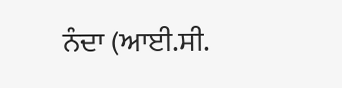ਨੰਦਾ (ਆਈ.ਸੀ.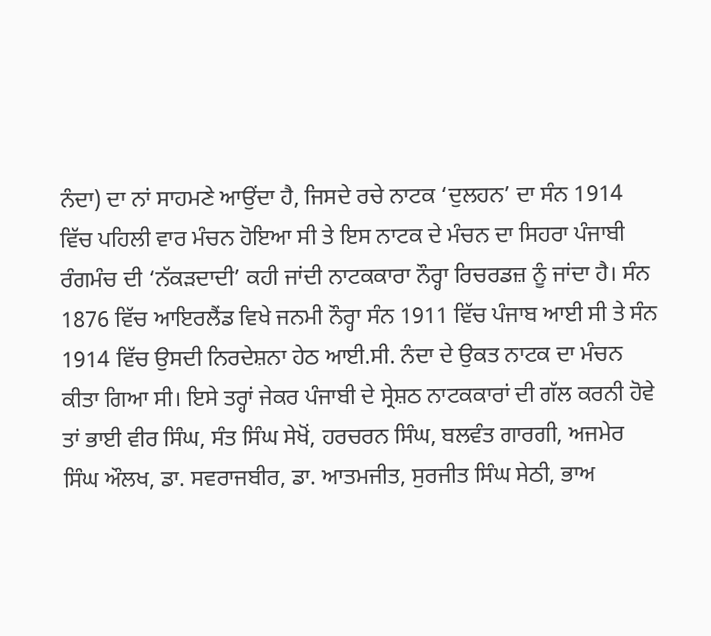ਨੰਦਾ) ਦਾ ਨਾਂ ਸਾਹਮਣੇ ਆਉਂਦਾ ਹੈ, ਜਿਸਦੇ ਰਚੇ ਨਾਟਕ ‘ਦੁਲਹਨ’ ਦਾ ਸੰਨ 1914 ਵਿੱਚ ਪਹਿਲੀ ਵਾਰ ਮੰਚਨ ਹੋਇਆ ਸੀ ਤੇ ਇਸ ਨਾਟਕ ਦੇ ਮੰਚਨ ਦਾ ਸਿਹਰਾ ਪੰਜਾਬੀ ਰੰਗਮੰਚ ਦੀ ‘ਨੱਕੜਦਾਦੀ’ ਕਹੀ ਜਾਂਦੀ ਨਾਟਕਕਾਰਾ ਨੌਰ੍ਹਾ ਰਿਚਰਡਜ਼ ਨੂੰ ਜਾਂਦਾ ਹੈ। ਸੰਨ 1876 ਵਿੱਚ ਆਇਰਲੈਂਡ ਵਿਖੇ ਜਨਮੀ ਨੌਰ੍ਹਾ ਸੰਨ 1911 ਵਿੱਚ ਪੰਜਾਬ ਆਈ ਸੀ ਤੇ ਸੰਨ 1914 ਵਿੱਚ ਉਸਦੀ ਨਿਰਦੇਸ਼ਨਾ ਹੇਠ ਆਈ.ਸੀ. ਨੰਦਾ ਦੇ ਉਕਤ ਨਾਟਕ ਦਾ ਮੰਚਨ ਕੀਤਾ ਗਿਆ ਸੀ। ਇਸੇ ਤਰ੍ਹਾਂ ਜੇਕਰ ਪੰਜਾਬੀ ਦੇ ਸ੍ਰੇਸ਼ਠ ਨਾਟਕਕਾਰਾਂ ਦੀ ਗੱਲ ਕਰਨੀ ਹੋਵੇ ਤਾਂ ਭਾਈ ਵੀਰ ਸਿੰਘ, ਸੰਤ ਸਿੰਘ ਸੇਖੋਂ, ਹਰਚਰਨ ਸਿੰਘ, ਬਲਵੰਤ ਗਾਰਗੀ, ਅਜਮੇਰ ਸਿੰਘ ਔਲਖ, ਡਾ. ਸਵਰਾਜਬੀਰ, ਡਾ. ਆਤਮਜੀਤ, ਸੁਰਜੀਤ ਸਿੰਘ ਸੇਠੀ, ਭਾਅ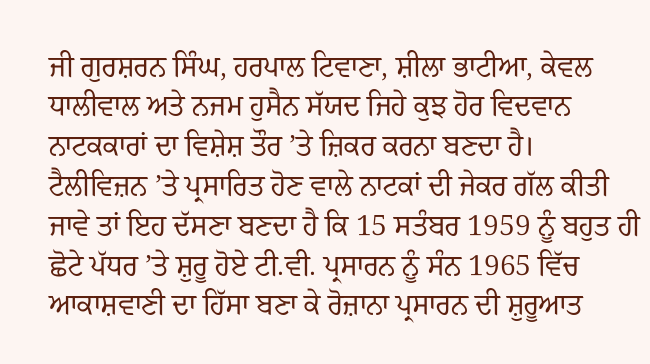ਜੀ ਗੁਰਸ਼ਰਨ ਸਿੰਘ, ਹਰਪਾਲ ਟਿਵਾਣਾ, ਸ਼ੀਲਾ ਭਾਟੀਆ, ਕੇਵਲ ਧਾਲੀਵਾਲ ਅਤੇ ਨਜਮ ਹੁਸੈਨ ਸੱਯਦ ਜਿਹੇ ਕੁਝ ਹੋਰ ਵਿਦਵਾਨ ਨਾਟਕਕਾਰਾਂ ਦਾ ਵਿਸ਼ੇਸ਼ ਤੌਰ ’ਤੇ ਜ਼ਿਕਰ ਕਰਨਾ ਬਣਦਾ ਹੈ।
ਟੈਲੀਵਿਜ਼ਨ ’ਤੇ ਪ੍ਰਸਾਰਿਤ ਹੋਣ ਵਾਲੇ ਨਾਟਕਾਂ ਦੀ ਜੇਕਰ ਗੱਲ ਕੀਤੀ ਜਾਵੇ ਤਾਂ ਇਹ ਦੱਸਣਾ ਬਣਦਾ ਹੈ ਕਿ 15 ਸਤੰਬਰ 1959 ਨੂੰ ਬਹੁਤ ਹੀ ਛੋਟੇ ਪੱਧਰ ’ਤੇ ਸ਼ੁਰੂ ਹੋਏ ਟੀ.ਵੀ. ਪ੍ਰਸਾਰਨ ਨੂੰ ਸੰਨ 1965 ਵਿੱਚ ਆਕਾਸ਼ਵਾਣੀ ਦਾ ਹਿੱਸਾ ਬਣਾ ਕੇ ਰੋਜ਼ਾਨਾ ਪ੍ਰਸਾਰਨ ਦੀ ਸ਼ੁਰੂਆਤ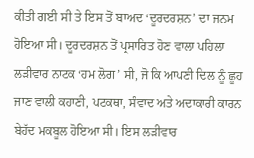ਕੀਤੀ ਗਈ ਸੀ ਤੇ ਇਸ ਤੋਂ ਬਾਅਦ ‘ਦੂਰਦਰਸ਼ਨ’ ਦਾ ਜਨਮ ਹੋਇਆ ਸੀ। ਦੂਰਦਰਸ਼ਨ ਤੋਂ ਪ੍ਰਸਾਰਿਤ ਹੋਣ ਵਾਲਾ ਪਹਿਲਾ ਲੜੀਵਾਰ ਨਾਟਕ ‘ਹਮ ਲੋਗ’ ਸੀ, ਜੋ ਕਿ ਆਪਣੀ ਦਿਲ ਨੂੰ ਛੂਹ ਜਾਣ ਵਾਲੀ ਕਹਾਣੀ, ਪਟਕਥਾ, ਸੰਵਾਦ ਅਤੇ ਅਦਾਕਾਰੀ ਕਾਰਨ ਬੇਹੱਦ ਮਕਬੂਲ ਹੋਇਆ ਸੀ। ਇਸ ਲੜੀਵਾਰ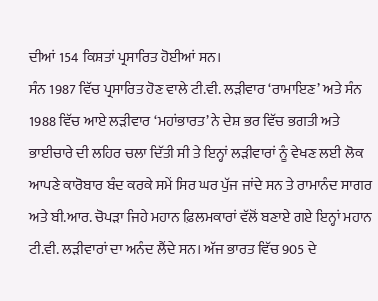ਦੀਆਂ 154 ਕਿਸ਼ਤਾਂ ਪ੍ਰਸਾਰਿਤ ਹੋਈਆਂ ਸਨ।
ਸੰਨ 1987 ਵਿੱਚ ਪ੍ਰਸਾਰਿਤ ਹੋਣ ਵਾਲੇ ਟੀ.ਵੀ. ਲੜੀਵਾਰ ‘ਰਾਮਾਇਣ’ ਅਤੇ ਸੰਨ 1988 ਵਿੱਚ ਆਏ ਲੜੀਵਾਰ ‘ਮਹਾਂਭਾਰਤ’ ਨੇ ਦੇਸ਼ ਭਰ ਵਿੱਚ ਭਗਤੀ ਅਤੇ ਭਾਈਚਾਰੇ ਦੀ ਲਹਿਰ ਚਲਾ ਦਿੱਤੀ ਸੀ ਤੇ ਇਨ੍ਹਾਂ ਲੜੀਵਾਰਾਂ ਨੂੰ ਵੇਖਣ ਲਈ ਲੋਕ ਆਪਣੇ ਕਾਰੋਬਾਰ ਬੰਦ ਕਰਕੇ ਸਮੇਂ ਸਿਰ ਘਰ ਪੁੱਜ ਜਾਂਦੇ ਸਨ ਤੇ ਰਾਮਾਨੰਦ ਸਾਗਰ ਅਤੇ ਬੀ.ਆਰ. ਚੋਪੜਾ ਜਿਹੇ ਮਹਾਨ ਫ਼ਿਲਮਕਾਰਾਂ ਵੱਲੋਂ ਬਣਾਏ ਗਏ ਇਨ੍ਹਾਂ ਮਹਾਨ ਟੀ.ਵੀ. ਲੜੀਵਾਰਾਂ ਦਾ ਅਨੰਦ ਲੈਂਦੇ ਸਨ। ਅੱਜ ਭਾਰਤ ਵਿੱਚ 905 ਦੇ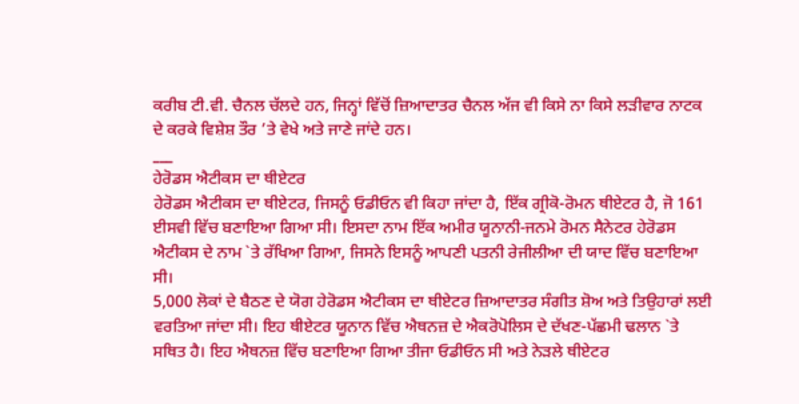ਕਰੀਬ ਟੀ.ਵੀ. ਚੈਨਲ ਚੱਲਦੇ ਹਨ, ਜਿਨ੍ਹਾਂ ਵਿੱਚੋਂ ਜ਼ਿਆਦਾਤਰ ਚੈਨਲ ਅੱਜ ਵੀ ਕਿਸੇ ਨਾ ਕਿਸੇ ਲੜੀਵਾਰ ਨਾਟਕ ਦੇ ਕਰਕੇ ਵਿਸ਼ੇਸ਼ ਤੌਰ ’ਤੇ ਵੇਖੇ ਅਤੇ ਜਾਣੇ ਜਾਂਦੇ ਹਨ।
___
ਹੇਰੋਡਸ ਐਟੀਕਸ ਦਾ ਥੀਏਟਰ
ਹੇਰੋਡਸ ਐਟੀਕਸ ਦਾ ਥੀਏਟਰ, ਜਿਸਨੂੰ ਓਡੀਓਨ ਵੀ ਕਿਹਾ ਜਾਂਦਾ ਹੈ, ਇੱਕ ਗ੍ਰੀਕੋ-ਰੋਮਨ ਥੀਏਟਰ ਹੈ, ਜੋ 161 ਈਸਵੀ ਵਿੱਚ ਬਣਾਇਆ ਗਿਆ ਸੀ। ਇਸਦਾ ਨਾਮ ਇੱਕ ਅਮੀਰ ਯੂਨਾਨੀ-ਜਨਮੇ ਰੋਮਨ ਸੈਨੇਟਰ ਹੇਰੋਡਸ ਐਟੀਕਸ ਦੇ ਨਾਮ `ਤੇ ਰੱਖਿਆ ਗਿਆ, ਜਿਸਨੇ ਇਸਨੂੰ ਆਪਣੀ ਪਤਨੀ ਰੇਜੀਲੀਆ ਦੀ ਯਾਦ ਵਿੱਚ ਬਣਾਇਆ ਸੀ।
5,000 ਲੋਕਾਂ ਦੇ ਬੈਠਣ ਦੇ ਯੋਗ ਹੇਰੋਡਸ ਐਟੀਕਸ ਦਾ ਥੀਏਟਰ ਜ਼ਿਆਦਾਤਰ ਸੰਗੀਤ ਸ਼ੋਅ ਅਤੇ ਤਿਉਹਾਰਾਂ ਲਈ ਵਰਤਿਆ ਜਾਂਦਾ ਸੀ। ਇਹ ਥੀਏਟਰ ਯੂਨਾਨ ਵਿੱਚ ਐਥਨਜ਼ ਦੇ ਐਕਰੋਪੋਲਿਸ ਦੇ ਦੱਖਣ-ਪੱਛਮੀ ਢਲਾਨ `ਤੇ ਸਥਿਤ ਹੈ। ਇਹ ਐਥਨਜ਼ ਵਿੱਚ ਬਣਾਇਆ ਗਿਆ ਤੀਜਾ ਓਡੀਓਨ ਸੀ ਅਤੇ ਨੇੜਲੇ ਥੀਏਟਰ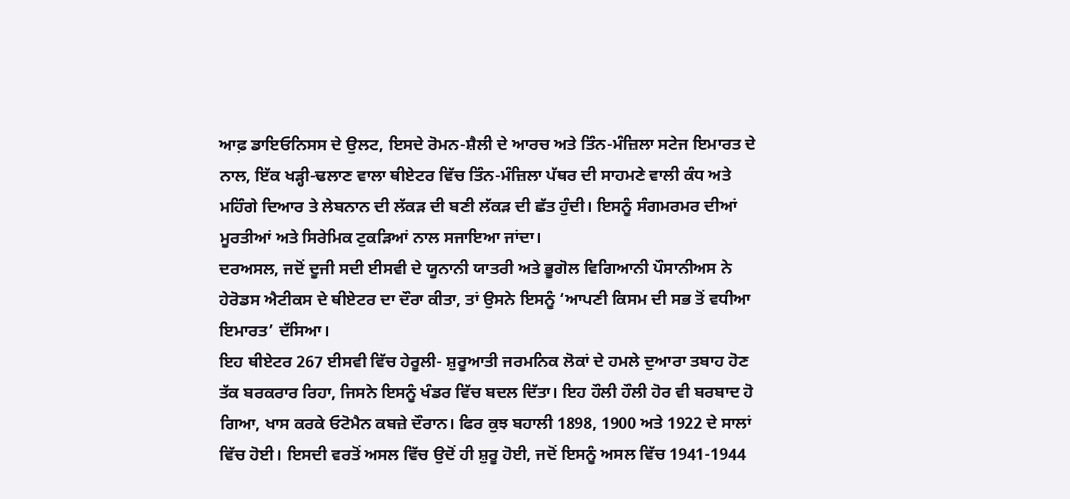ਆਫ਼ ਡਾਇਓਨਿਸਸ ਦੇ ਉਲਟ, ਇਸਦੇ ਰੋਮਨ-ਸ਼ੈਲੀ ਦੇ ਆਰਚ ਅਤੇ ਤਿੰਨ-ਮੰਜ਼ਿਲਾ ਸਟੇਜ ਇਮਾਰਤ ਦੇ ਨਾਲ, ਇੱਕ ਖੜ੍ਹੀ-ਢਲਾਣ ਵਾਲਾ ਥੀਏਟਰ ਵਿੱਚ ਤਿੰਨ-ਮੰਜ਼ਿਲਾ ਪੱਥਰ ਦੀ ਸਾਹਮਣੇ ਵਾਲੀ ਕੰਧ ਅਤੇ ਮਹਿੰਗੇ ਦਿਆਰ ਤੇ ਲੇਬਨਾਨ ਦੀ ਲੱਕੜ ਦੀ ਬਣੀ ਲੱਕੜ ਦੀ ਛੱਤ ਹੁੰਦੀ। ਇਸਨੂੰ ਸੰਗਮਰਮਰ ਦੀਆਂ ਮੂਰਤੀਆਂ ਅਤੇ ਸਿਰੇਮਿਕ ਟੁਕੜਿਆਂ ਨਾਲ ਸਜਾਇਆ ਜਾਂਦਾ।
ਦਰਅਸਲ, ਜਦੋਂ ਦੂਜੀ ਸਦੀ ਈਸਵੀ ਦੇ ਯੂਨਾਨੀ ਯਾਤਰੀ ਅਤੇ ਭੂਗੋਲ ਵਿਗਿਆਨੀ ਪੌਸਾਨੀਅਸ ਨੇ ਹੇਰੋਡਸ ਐਟੀਕਸ ਦੇ ਥੀਏਟਰ ਦਾ ਦੌਰਾ ਕੀਤਾ, ਤਾਂ ਉਸਨੇ ਇਸਨੂੰ ‘ਆਪਣੀ ਕਿਸਮ ਦੀ ਸਭ ਤੋਂ ਵਧੀਆ ਇਮਾਰਤ’ ਦੱਸਿਆ।
ਇਹ ਥੀਏਟਰ 267 ਈਸਵੀ ਵਿੱਚ ਹੇਰੂਲੀ- ਸ਼ੁਰੂਆਤੀ ਜਰਮਨਿਕ ਲੋਕਾਂ ਦੇ ਹਮਲੇ ਦੁਆਰਾ ਤਬਾਹ ਹੋਣ ਤੱਕ ਬਰਕਰਾਰ ਰਿਹਾ, ਜਿਸਨੇ ਇਸਨੂੰ ਖੰਡਰ ਵਿੱਚ ਬਦਲ ਦਿੱਤਾ। ਇਹ ਹੌਲੀ ਹੌਲੀ ਹੋਰ ਵੀ ਬਰਬਾਦ ਹੋ ਗਿਆ, ਖਾਸ ਕਰਕੇ ਓਟੋਮੈਨ ਕਬਜ਼ੇ ਦੌਰਾਨ। ਫਿਰ ਕੁਝ ਬਹਾਲੀ 1898, 1900 ਅਤੇ 1922 ਦੇ ਸਾਲਾਂ ਵਿੱਚ ਹੋਈ। ਇਸਦੀ ਵਰਤੋਂ ਅਸਲ ਵਿੱਚ ਉਦੋਂ ਹੀ ਸ਼ੁਰੂ ਹੋਈ, ਜਦੋਂ ਇਸਨੂੰ ਅਸਲ ਵਿੱਚ 1941-1944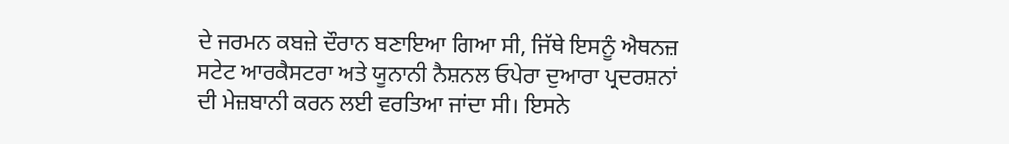ਦੇ ਜਰਮਨ ਕਬਜ਼ੇ ਦੌਰਾਨ ਬਣਾਇਆ ਗਿਆ ਸੀ, ਜਿੱਥੇ ਇਸਨੂੰ ਐਥਨਜ਼ ਸਟੇਟ ਆਰਕੈਸਟਰਾ ਅਤੇ ਯੂਨਾਨੀ ਨੈਸ਼ਨਲ ਓਪੇਰਾ ਦੁਆਰਾ ਪ੍ਰਦਰਸ਼ਨਾਂ ਦੀ ਮੇਜ਼ਬਾਨੀ ਕਰਨ ਲਈ ਵਰਤਿਆ ਜਾਂਦਾ ਸੀ। ਇਸਨੇ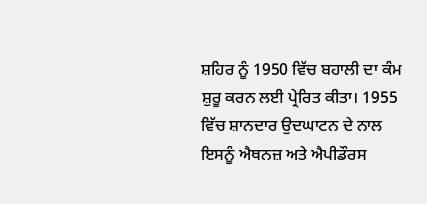ਸ਼ਹਿਰ ਨੂੰ 1950 ਵਿੱਚ ਬਹਾਲੀ ਦਾ ਕੰਮ ਸ਼ੁਰੂ ਕਰਨ ਲਈ ਪ੍ਰੇਰਿਤ ਕੀਤਾ। 1955 ਵਿੱਚ ਸ਼ਾਨਦਾਰ ਉਦਘਾਟਨ ਦੇ ਨਾਲ ਇਸਨੂੰ ਐਥਨਜ਼ ਅਤੇ ਐਪੀਡੌਰਸ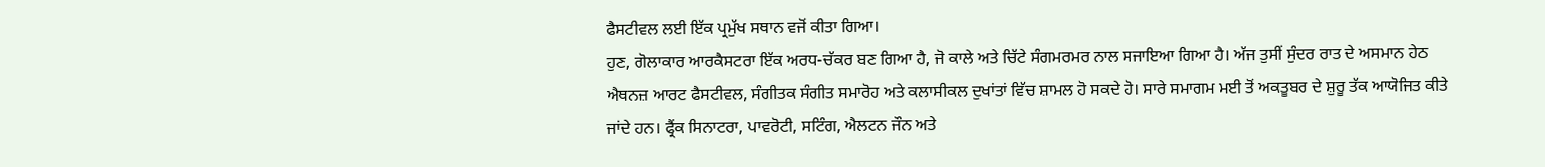ਫੈਸਟੀਵਲ ਲਈ ਇੱਕ ਪ੍ਰਮੁੱਖ ਸਥਾਨ ਵਜੋਂ ਕੀਤਾ ਗਿਆ।
ਹੁਣ, ਗੋਲਾਕਾਰ ਆਰਕੈਸਟਰਾ ਇੱਕ ਅਰਧ-ਚੱਕਰ ਬਣ ਗਿਆ ਹੈ, ਜੋ ਕਾਲੇ ਅਤੇ ਚਿੱਟੇ ਸੰਗਮਰਮਰ ਨਾਲ ਸਜਾਇਆ ਗਿਆ ਹੈ। ਅੱਜ ਤੁਸੀਂ ਸੁੰਦਰ ਰਾਤ ਦੇ ਅਸਮਾਨ ਹੇਠ ਐਥਨਜ਼ ਆਰਟ ਫੈਸਟੀਵਲ, ਸੰਗੀਤਕ ਸੰਗੀਤ ਸਮਾਰੋਹ ਅਤੇ ਕਲਾਸੀਕਲ ਦੁਖਾਂਤਾਂ ਵਿੱਚ ਸ਼ਾਮਲ ਹੋ ਸਕਦੇ ਹੋ। ਸਾਰੇ ਸਮਾਗਮ ਮਈ ਤੋਂ ਅਕਤੂਬਰ ਦੇ ਸ਼ੁਰੂ ਤੱਕ ਆਯੋਜਿਤ ਕੀਤੇ ਜਾਂਦੇ ਹਨ। ਫ੍ਰੈਂਕ ਸਿਨਾਟਰਾ, ਪਾਵਰੋਟੀ, ਸਟਿੰਗ, ਐਲਟਨ ਜੌਨ ਅਤੇ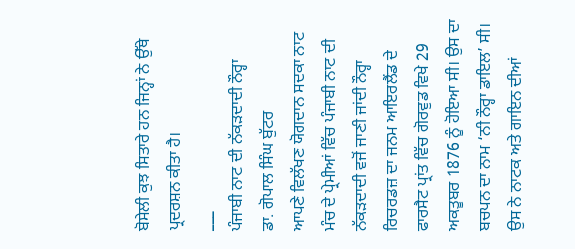ਬੋਸੇਲੀ ਕੁਝ ਸਿਤਾਰੇ ਹਨ ਜਿਨ੍ਹਾਂ ਨੇ ਉੱਥੇ ਪ੍ਰਦਰਸ਼ਨ ਕੀਤਾ ਹੈ।
___
ਪੰਜਾਬੀ ਨਾਟ ਦੀ ਨੱਕੜਦਾਦੀ ਨੌਰ੍ਹਾ
ਡਾ. ਗੋਪਾਲ ਸਿੰਘ ਬੁੱਟਰ
ਆਪਣੇ ਵਿਲੱਖਣ ਯੋਗਦਾਨ ਸਦਕਾ ਨਾਟ ਮੰਚ ਦੇ ਪ੍ਰੇਮੀਆਂ ਵਿੱਚ ਪੰਜਾਬੀ ਨਾਟ ਦੀ ਨੱਕੜਦਾਦੀ ਵਜੋਂ ਜਾਣੀ ਜਾਂਦੀ ਨੌਰ੍ਹਾ ਰਿਚਰਡਜ਼ ਦਾ ਜਨਮ ਆਇਰਲੈਂਡ ਦੇ ਫਾਰਸੈਟ ਪ੍ਰਾਂਤ ਵਿੱਚ ਗੋਰਵੁਡ ਵਿਖੇ 29 ਅਕਤੂਬਰ 1876 ਨੂੰ ਹੋਇਆ ਸੀ। ਉਸ ਦਾ ਬਚਪਨ ਦਾ ਨਾਮ ‘ਨੀ ਨੌਰ੍ਹਾ ਡਾਇਲ’ ਸੀ। ਉਸ ਨੇ ਨਾਟਕ ਅਤੇ ਗਾਇਨ ਦੀਆਂ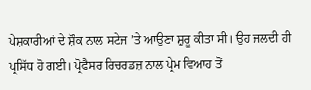ਪੇਸ਼ਕਾਰੀਆਂ ਦੇ ਸ਼ੌਕ ਨਾਲ ਸਟੇਜ ’ਤੇ ਆਉਣਾ ਸ਼ੁਰੂ ਕੀਤਾ ਸੀ। ਉਹ ਜਲਦੀ ਹੀ ਪ੍ਰਸਿੱਧ ਹੋ ਗਈ। ਪ੍ਰੋਫੈਸਰ ਰਿਚਰਡਜ਼ ਨਾਲ ਪ੍ਰੇਮ ਵਿਆਹ ਤੋਂ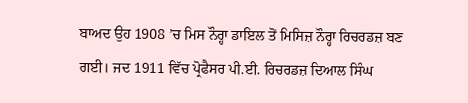ਬਾਅਦ ਉਹ 1908 ’ਚ ਮਿਸ ਨੌਰ੍ਹਾ ਡਾਇਲ ਤੋਂ ਮਿਸਿਜ਼ ਨੌਰ੍ਹਾ ਰਿਚਰਡਜ਼ ਬਣ ਗਈ। ਜਦ 1911 ਵਿੱਚ ਪ੍ਰੋਫੈਸਰ ਪੀ.ਈ. ਰਿਚਰਡਜ਼ ਦਿਆਲ ਸਿੰਘ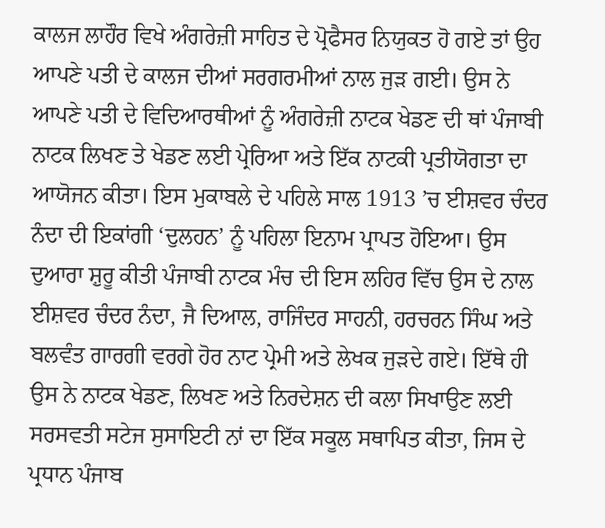ਕਾਲਜ ਲਾਹੌਰ ਵਿਖੇ ਅੰਗਰੇਜ਼ੀ ਸਾਹਿਤ ਦੇ ਪ੍ਰੋਫੈਸਰ ਨਿਯੁਕਤ ਹੋ ਗਏ ਤਾਂ ਉਹ ਆਪਣੇ ਪਤੀ ਦੇ ਕਾਲਜ ਦੀਆਂ ਸਰਗਰਮੀਆਂ ਨਾਲ ਜੁੜ ਗਈ। ਉਸ ਨੇ ਆਪਣੇ ਪਤੀ ਦੇ ਵਿਦਿਆਰਥੀਆਂ ਨੂੰ ਅੰਗਰੇਜ਼ੀ ਨਾਟਕ ਖੇਡਣ ਦੀ ਥਾਂ ਪੰਜਾਬੀ ਨਾਟਕ ਲਿਖਣ ਤੇ ਖੇਡਣ ਲਈ ਪ੍ਰੇਰਿਆ ਅਤੇ ਇੱਕ ਨਾਟਕੀ ਪ੍ਰਤੀਯੋਗਤਾ ਦਾ ਆਯੋਜਨ ਕੀਤਾ। ਇਸ ਮੁਕਾਬਲੇ ਦੇ ਪਹਿਲੇ ਸਾਲ 1913 ’ਚ ਈਸ਼ਵਰ ਚੰਦਰ ਨੰਦਾ ਦੀ ਇਕਾਂਗੀ ‘ਦੁਲਹਨ’ ਨੂੰ ਪਹਿਲਾ ਇਨਾਮ ਪ੍ਰਾਪਤ ਹੋਇਆ। ਉਸ ਦੁਆਰਾ ਸ਼ੁਰੂ ਕੀਤੀ ਪੰਜਾਬੀ ਨਾਟਕ ਮੰਚ ਦੀ ਇਸ ਲਹਿਰ ਵਿੱਚ ਉਸ ਦੇ ਨਾਲ ਈਸ਼ਵਰ ਚੰਦਰ ਨੰਦਾ, ਜੈ ਦਿਆਲ, ਰਾਜਿੰਦਰ ਸਾਹਨੀ, ਹਰਚਰਨ ਸਿੰਘ ਅਤੇ ਬਲਵੰਤ ਗਾਰਗੀ ਵਰਗੇ ਹੋਰ ਨਾਟ ਪ੍ਰੇਮੀ ਅਤੇ ਲੇਖਕ ਜੁੜਦੇ ਗਏ। ਇੱਥੇ ਹੀ ਉਸ ਨੇ ਨਾਟਕ ਖੇਡਣ, ਲਿਖਣ ਅਤੇ ਨਿਰਦੇਸ਼ਨ ਦੀ ਕਲਾ ਸਿਖਾਉਣ ਲਈ ਸਰਸਵਤੀ ਸਟੇਜ ਸੁਸਾਇਟੀ ਨਾਂ ਦਾ ਇੱਕ ਸਕੂਲ ਸਥਾਪਿਤ ਕੀਤਾ, ਜਿਸ ਦੇ ਪ੍ਰਧਾਨ ਪੰਜਾਬ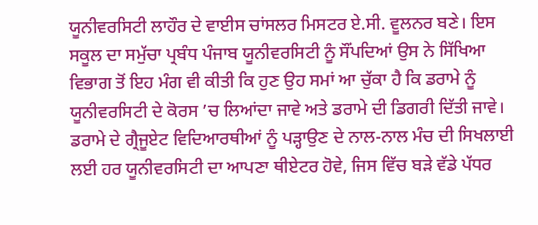ਯੂਨੀਵਰਸਿਟੀ ਲਾਹੌਰ ਦੇ ਵਾਈਸ ਚਾਂਸਲਰ ਮਿਸਟਰ ਏ.ਸੀ. ਵੂਲਨਰ ਬਣੇ। ਇਸ ਸਕੂਲ ਦਾ ਸਮੁੱਚਾ ਪ੍ਰਬੰਧ ਪੰਜਾਬ ਯੂਨੀਵਰਸਿਟੀ ਨੂੰ ਸੌਂਪਦਿਆਂ ਉਸ ਨੇ ਸਿੱਖਿਆ ਵਿਭਾਗ ਤੋਂ ਇਹ ਮੰਗ ਵੀ ਕੀਤੀ ਕਿ ਹੁਣ ਉਹ ਸਮਾਂ ਆ ਚੁੱਕਾ ਹੈ ਕਿ ਡਰਾਮੇ ਨੂੰ ਯੂਨੀਵਰਸਿਟੀ ਦੇ ਕੋਰਸ ’ਚ ਲਿਆਂਦਾ ਜਾਵੇ ਅਤੇ ਡਰਾਮੇ ਦੀ ਡਿਗਰੀ ਦਿੱਤੀ ਜਾਵੇ। ਡਰਾਮੇ ਦੇ ਗ੍ਰੈਜੂਏਟ ਵਿਦਿਆਰਥੀਆਂ ਨੂੰ ਪੜ੍ਹਾਉਣ ਦੇ ਨਾਲ-ਨਾਲ ਮੰਚ ਦੀ ਸਿਖਲਾਈ ਲਈ ਹਰ ਯੂਨੀਵਰਸਿਟੀ ਦਾ ਆਪਣਾ ਥੀਏਟਰ ਹੋਵੇ, ਜਿਸ ਵਿੱਚ ਬੜੇ ਵੱਡੇ ਪੱਧਰ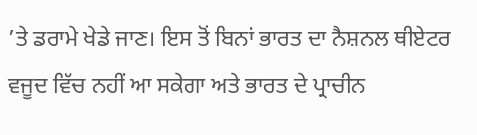’ਤੇ ਡਰਾਮੇ ਖੇਡੇ ਜਾਣ। ਇਸ ਤੋਂ ਬਿਨਾਂ ਭਾਰਤ ਦਾ ਨੈਸ਼ਨਲ ਥੀਏਟਰ ਵਜੂਦ ਵਿੱਚ ਨਹੀਂ ਆ ਸਕੇਗਾ ਅਤੇ ਭਾਰਤ ਦੇ ਪ੍ਰਾਚੀਨ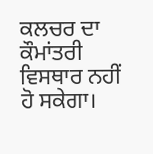ਕਲਚਰ ਦਾ ਕੌਮਾਂਤਰੀ ਵਿਸਥਾਰ ਨਹੀਂ ਹੋ ਸਕੇਗਾ।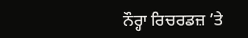ਨੌਰ੍ਹਾ ਰਿਚਰਡਜ਼ ’ਤੇ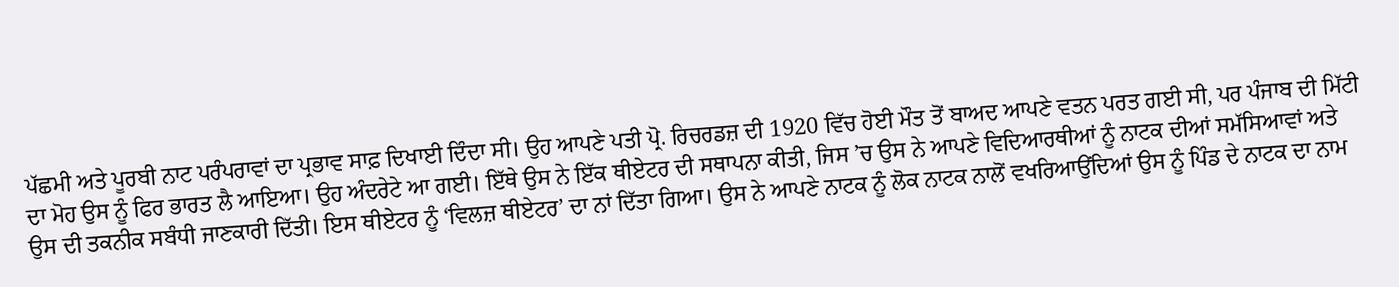ਪੱਛਮੀ ਅਤੇ ਪੂਰਬੀ ਨਾਟ ਪਰੰਪਰਾਵਾਂ ਦਾ ਪ੍ਰਭਾਵ ਸਾਫ਼ ਦਿਖਾਈ ਦਿੰਦਾ ਸੀ। ਉਹ ਆਪਣੇ ਪਤੀ ਪ੍ਰੋ. ਰਿਚਰਡਜ਼ ਦੀ 1920 ਵਿੱਚ ਹੋਈ ਮੌਤ ਤੋਂ ਬਾਅਦ ਆਪਣੇ ਵਤਨ ਪਰਤ ਗਈ ਸੀ, ਪਰ ਪੰਜਾਬ ਦੀ ਮਿੱਟੀ ਦਾ ਮੋਹ ਉਸ ਨੂੰ ਫਿਰ ਭਾਰਤ ਲੈ ਆਇਆ। ਉਹ ਅੰਦਰੇਟੇ ਆ ਗਈ। ਇੱਥੇ ਉਸ ਨੇ ਇੱਕ ਥੀਏਟਰ ਦੀ ਸਥਾਪਨਾ ਕੀਤੀ, ਜਿਸ ’ਚ ਉਸ ਨੇ ਆਪਣੇ ਵਿਦਿਆਰਥੀਆਂ ਨੂੰ ਨਾਟਕ ਦੀਆਂ ਸਮੱਸਿਆਵਾਂ ਅਤੇ ਉਸ ਦੀ ਤਕਨੀਕ ਸਬੰਧੀ ਜਾਣਕਾਰੀ ਦਿੱਤੀ। ਇਸ ਥੀਏਟਰ ਨੂੰ ‘ਵਿਲਜ਼ ਥੀਏਟਰ’ ਦਾ ਨਾਂ ਦਿੱਤਾ ਗਿਆ। ਉਸ ਨੇ ਆਪਣੇ ਨਾਟਕ ਨੂੰ ਲੋਕ ਨਾਟਕ ਨਾਲੋਂ ਵਖਰਿਆਉਂਦਿਆਂ ਉਸ ਨੂੰ ਪਿੰਡ ਦੇ ਨਾਟਕ ਦਾ ਨਾਮ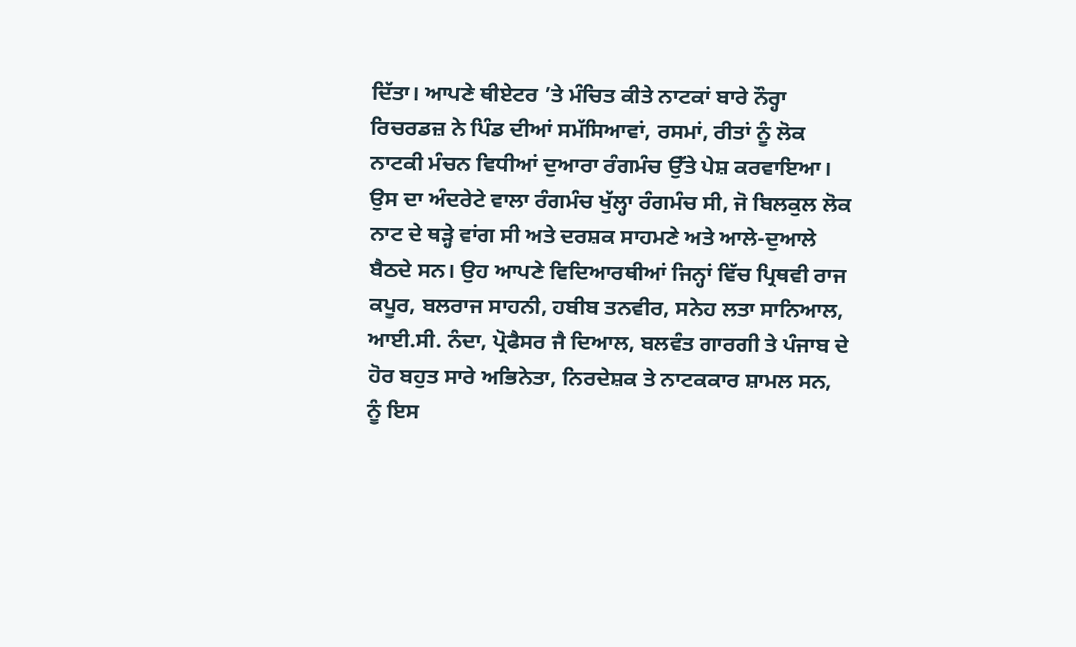ਦਿੱਤਾ। ਆਪਣੇ ਥੀਏਟਰ ’ਤੇ ਮੰਚਿਤ ਕੀਤੇ ਨਾਟਕਾਂ ਬਾਰੇ ਨੌਰ੍ਹਾ ਰਿਚਰਡਜ਼ ਨੇ ਪਿੰਡ ਦੀਆਂ ਸਮੱਸਿਆਵਾਂ, ਰਸਮਾਂ, ਰੀਤਾਂ ਨੂੰ ਲੋਕ ਨਾਟਕੀ ਮੰਚਨ ਵਿਧੀਆਂ ਦੁਆਰਾ ਰੰਗਮੰਚ ਉੱਤੇ ਪੇਸ਼ ਕਰਵਾਇਆ। ਉਸ ਦਾ ਅੰਦਰੇਟੇ ਵਾਲਾ ਰੰਗਮੰਚ ਖੁੱਲ੍ਹਾ ਰੰਗਮੰਚ ਸੀ, ਜੋ ਬਿਲਕੁਲ ਲੋਕ ਨਾਟ ਦੇ ਥੜ੍ਹੇ ਵਾਂਗ ਸੀ ਅਤੇ ਦਰਸ਼ਕ ਸਾਹਮਣੇ ਅਤੇ ਆਲੇ-ਦੁਆਲੇ ਬੈਠਦੇ ਸਨ। ਉਹ ਆਪਣੇ ਵਿਦਿਆਰਥੀਆਂ ਜਿਨ੍ਹਾਂ ਵਿੱਚ ਪ੍ਰਿਥਵੀ ਰਾਜ ਕਪੂਰ, ਬਲਰਾਜ ਸਾਹਨੀ, ਹਬੀਬ ਤਨਵੀਰ, ਸਨੇਹ ਲਤਾ ਸਾਨਿਆਲ, ਆਈ.ਸੀ. ਨੰਦਾ, ਪ੍ਰੋਫੈਸਰ ਜੈ ਦਿਆਲ, ਬਲਵੰਤ ਗਾਰਗੀ ਤੇ ਪੰਜਾਬ ਦੇ ਹੋਰ ਬਹੁਤ ਸਾਰੇ ਅਭਿਨੇਤਾ, ਨਿਰਦੇਸ਼ਕ ਤੇ ਨਾਟਕਕਾਰ ਸ਼ਾਮਲ ਸਨ, ਨੂੰ ਇਸ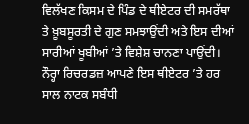ਵਿਲੱਖਣ ਕਿਸਮ ਦੇ ਪਿੰਡ ਦੇ ਥੀਏਟਰ ਦੀ ਸਮਰੱਥਾ ਤੇ ਖ਼ੂਬਸੂਰਤੀ ਦੇ ਗੁਣ ਸਮਝਾਉਂਦੀ ਅਤੇ ਇਸ ਦੀਆਂ ਸਾਰੀਆਂ ਖੂਬੀਆਂ ’ਤੇ ਵਿਸ਼ੇਸ਼ ਚਾਨਣਾ ਪਾਉਂਦੀ। ਨੌਰ੍ਹਾ ਰਿਚਰਡਜ਼ ਆਪਣੇ ਇਸ ਥੀਏਟਰ ’ਤੇ ਹਰ ਸਾਲ ਨਾਟਕ ਸਬੰਧੀ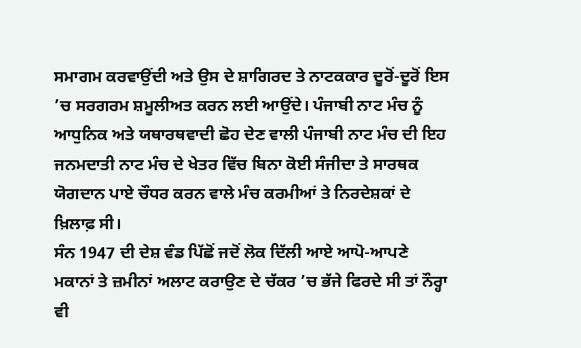ਸਮਾਗਮ ਕਰਵਾਉਂਦੀ ਅਤੇ ਉਸ ਦੇ ਸ਼ਾਗਿਰਦ ਤੇ ਨਾਟਕਕਾਰ ਦੂਰੋਂ-ਦੂਰੋਂ ਇਸ ’ਚ ਸਰਗਰਮ ਸ਼ਮੂਲੀਅਤ ਕਰਨ ਲਈ ਆਉਂਦੇ। ਪੰਜਾਬੀ ਨਾਟ ਮੰਚ ਨੂੰ ਆਧੁਨਿਕ ਅਤੇ ਯਥਾਰਥਵਾਦੀ ਛੋਹ ਦੇਣ ਵਾਲੀ ਪੰਜਾਬੀ ਨਾਟ ਮੰਚ ਦੀ ਇਹ ਜਨਮਦਾਤੀ ਨਾਟ ਮੰਚ ਦੇ ਖੇਤਰ ਵਿੱਚ ਬਿਨਾ ਕੋਈ ਸੰਜੀਦਾ ਤੇ ਸਾਰਥਕ ਯੋਗਦਾਨ ਪਾਏ ਚੌਧਰ ਕਰਨ ਵਾਲੇ ਮੰਚ ਕਰਮੀਆਂ ਤੇ ਨਿਰਦੇਸ਼ਕਾਂ ਦੇ ਖ਼ਿਲਾਫ਼ ਸੀ।
ਸੰਨ 1947 ਦੀ ਦੇਸ਼ ਵੰਡ ਪਿੱਛੋਂ ਜਦੋਂ ਲੋਕ ਦਿੱਲੀ ਆਏ ਆਪੋ-ਆਪਣੇ ਮਕਾਨਾਂ ਤੇ ਜ਼ਮੀਨਾਂ ਅਲਾਟ ਕਰਾਉਣ ਦੇ ਚੱਕਰ ’ਚ ਭੱਜੇ ਫਿਰਦੇ ਸੀ ਤਾਂ ਨੌਰ੍ਹਾ ਵੀ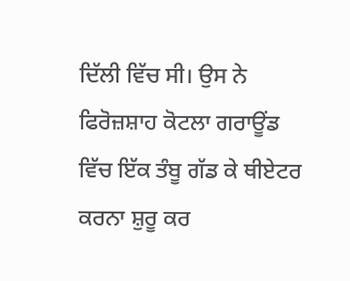ਦਿੱਲੀ ਵਿੱਚ ਸੀ। ਉਸ ਨੇ ਫਿਰੋਜ਼ਸ਼ਾਹ ਕੋਟਲਾ ਗਰਾਊਂਡ ਵਿੱਚ ਇੱਕ ਤੰਬੂ ਗੱਡ ਕੇ ਥੀਏਟਰ ਕਰਨਾ ਸ਼ੁਰੂ ਕਰ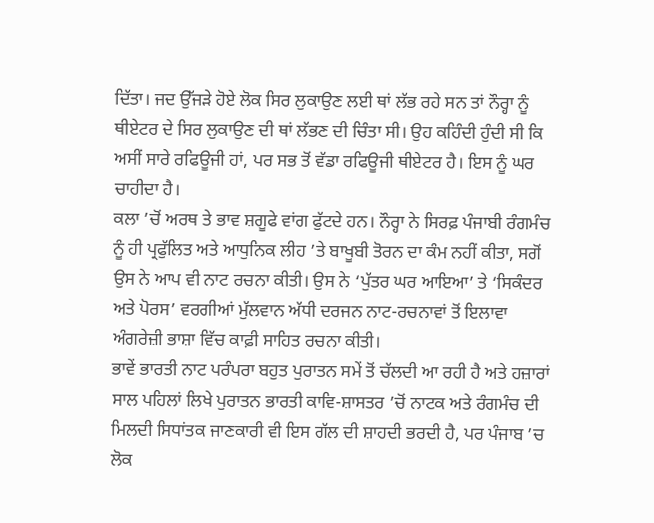ਦਿੱਤਾ। ਜਦ ਉੱਜੜੇ ਹੋਏ ਲੋਕ ਸਿਰ ਲੁਕਾਉਣ ਲਈ ਥਾਂ ਲੱਭ ਰਹੇ ਸਨ ਤਾਂ ਨੌਰ੍ਹਾ ਨੂੰ ਥੀਏਟਰ ਦੇ ਸਿਰ ਲੁਕਾਉਣ ਦੀ ਥਾਂ ਲੱਭਣ ਦੀ ਚਿੰਤਾ ਸੀ। ਉਹ ਕਹਿੰਦੀ ਹੁੰਦੀ ਸੀ ਕਿ ਅਸੀਂ ਸਾਰੇ ਰਫਿਊਜੀ ਹਾਂ, ਪਰ ਸਭ ਤੋਂ ਵੱਡਾ ਰਫਿਊਜੀ ਥੀਏਟਰ ਹੈ। ਇਸ ਨੂੰ ਘਰ ਚਾਹੀਦਾ ਹੈ।
ਕਲਾ ’ਚੋਂ ਅਰਥ ਤੇ ਭਾਵ ਸ਼ਗੂਫੇ ਵਾਂਗ ਫੁੱਟਦੇ ਹਨ। ਨੌਰ੍ਹਾ ਨੇ ਸਿਰਫ਼ ਪੰਜਾਬੀ ਰੰਗਮੰਚ ਨੂੰ ਹੀ ਪ੍ਰਫੁੱਲਿਤ ਅਤੇ ਆਧੁਨਿਕ ਲੀਹ ’ਤੇ ਬਾਖੂਬੀ ਤੋਰਨ ਦਾ ਕੰਮ ਨਹੀਂ ਕੀਤਾ, ਸਗੋਂ ਉਸ ਨੇ ਆਪ ਵੀ ਨਾਟ ਰਚਨਾ ਕੀਤੀ। ਉਸ ਨੇ ‘ਪੁੱਤਰ ਘਰ ਆਇਆ’ ਤੇ ‘ਸਿਕੰਦਰ ਅਤੇ ਪੋਰਸ’ ਵਰਗੀਆਂ ਮੁੱਲਵਾਨ ਅੱਧੀ ਦਰਜਨ ਨਾਟ-ਰਚਨਾਵਾਂ ਤੋਂ ਇਲਾਵਾ ਅੰਗਰੇਜ਼ੀ ਭਾਸ਼ਾ ਵਿੱਚ ਕਾਫ਼ੀ ਸਾਹਿਤ ਰਚਨਾ ਕੀਤੀ।
ਭਾਵੇਂ ਭਾਰਤੀ ਨਾਟ ਪਰੰਪਰਾ ਬਹੁਤ ਪੁਰਾਤਨ ਸਮੇਂ ਤੋਂ ਚੱਲਦੀ ਆ ਰਹੀ ਹੈ ਅਤੇ ਹਜ਼ਾਰਾਂ ਸਾਲ ਪਹਿਲਾਂ ਲਿਖੇ ਪੁਰਾਤਨ ਭਾਰਤੀ ਕਾਵਿ-ਸ਼ਾਸਤਰ ’ਚੋਂ ਨਾਟਕ ਅਤੇ ਰੰਗਮੰਚ ਦੀ ਮਿਲਦੀ ਸਿਧਾਂਤਕ ਜਾਣਕਾਰੀ ਵੀ ਇਸ ਗੱਲ ਦੀ ਸ਼ਾਹਦੀ ਭਰਦੀ ਹੈ, ਪਰ ਪੰਜਾਬ ’ਚ ਲੋਕ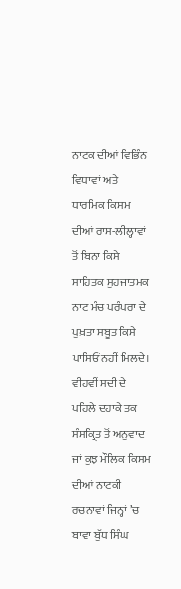ਨਾਟਕ ਦੀਆਂ ਵਿਭਿੰਨ ਵਿਧਾਵਾਂ ਅਤੇ ਧਾਰਮਿਕ ਕਿਸਮ ਦੀਆਂ ਰਾਸ-ਲੀਲ੍ਹਾਵਾਂ ਤੋਂ ਬਿਨਾ ਕਿਸੇ ਸਾਹਿਤਕ ਸੁਹਜਾਤਮਕ ਨਾਟ ਮੰਚ ਪਰੰਪਰਾ ਦੇ ਪੁਖ਼ਤਾ ਸਬੂਤ ਕਿਸੇ ਪਾਸਿਓਂ ਨਹੀਂ ਮਿਲਦੇ। ਵੀਹਵੀਂ ਸਦੀ ਦੇ ਪਹਿਲੇ ਦਹਾਕੇ ਤਕ ਸੰਸਕ੍ਰਿਤ ਤੋਂ ਅਨੁਵਾਦ ਜਾਂ ਕੁਝ ਮੌਲਿਕ ਕਿਸਮ ਦੀਆਂ ਨਾਟਕੀ ਰਚਨਾਵਾਂ ਜਿਨ੍ਹਾਂ ’ਚ ਬਾਵਾ ਬੁੱਧ ਸਿੰਘ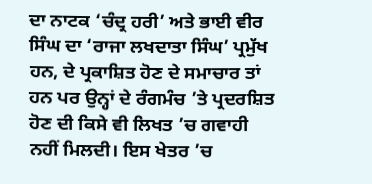ਦਾ ਨਾਟਕ ‘ਚੰਦ੍ਰ ਹਰੀ’ ਅਤੇ ਭਾਈ ਵੀਰ ਸਿੰਘ ਦਾ ‘ਰਾਜਾ ਲਖਦਾਤਾ ਸਿੰਘ’ ਪ੍ਰਮੁੱਖ ਹਨ, ਦੇ ਪ੍ਰਕਾਸ਼ਿਤ ਹੋਣ ਦੇ ਸਮਾਚਾਰ ਤਾਂ ਹਨ ਪਰ ਉਨ੍ਹਾਂ ਦੇ ਰੰਗਮੰਚ ’ਤੇ ਪ੍ਰਦਰਸ਼ਿਤ ਹੋਣ ਦੀ ਕਿਸੇ ਵੀ ਲਿਖਤ ’ਚ ਗਵਾਹੀ ਨਹੀਂ ਮਿਲਦੀ। ਇਸ ਖੇਤਰ ’ਚ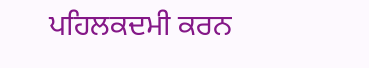ਪਹਿਲਕਦਮੀ ਕਰਨ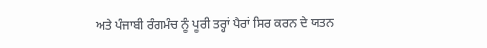ਅਤੇ ਪੰਜਾਬੀ ਰੰਗਮੰਚ ਨੂੰ ਪੂਰੀ ਤਰ੍ਹਾਂ ਪੈਰਾਂ ਸਿਰ ਕਰਨ ਦੇ ਯਤਨ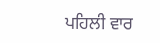ਪਹਿਲੀ ਵਾਰ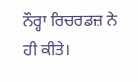ਨੌਰ੍ਹਾ ਰਿਚਰਡਜ਼ ਨੇ ਹੀ ਕੀਤੇ।